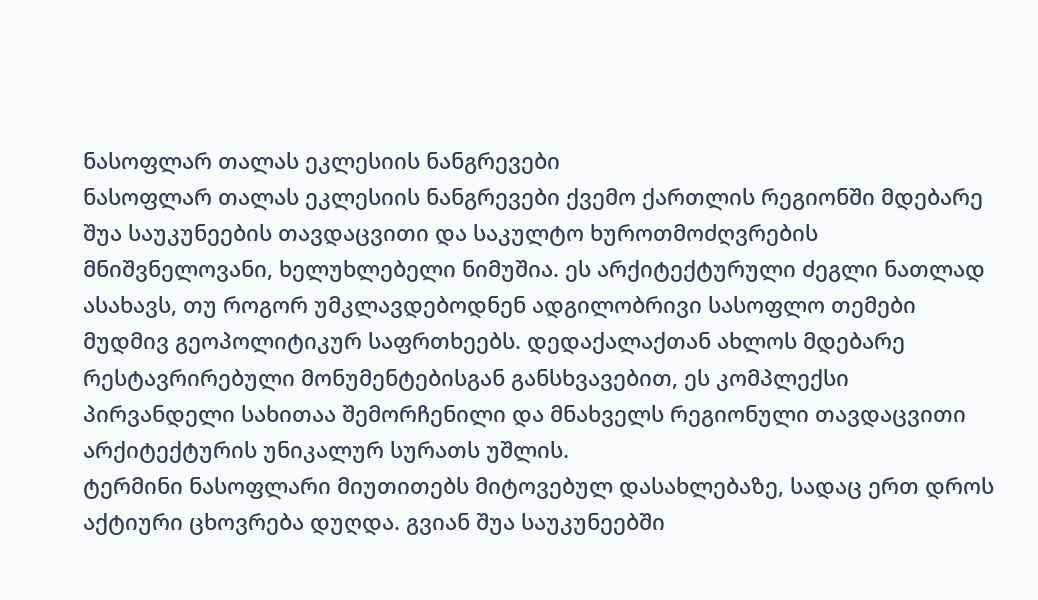ნასოფლარ თალას ეკლესიის ნანგრევები
ნასოფლარ თალას ეკლესიის ნანგრევები ქვემო ქართლის რეგიონში მდებარე შუა საუკუნეების თავდაცვითი და საკულტო ხუროთმოძღვრების მნიშვნელოვანი, ხელუხლებელი ნიმუშია. ეს არქიტექტურული ძეგლი ნათლად ასახავს, თუ როგორ უმკლავდებოდნენ ადგილობრივი სასოფლო თემები მუდმივ გეოპოლიტიკურ საფრთხეებს. დედაქალაქთან ახლოს მდებარე რესტავრირებული მონუმენტებისგან განსხვავებით, ეს კომპლექსი პირვანდელი სახითაა შემორჩენილი და მნახველს რეგიონული თავდაცვითი არქიტექტურის უნიკალურ სურათს უშლის.
ტერმინი ნასოფლარი მიუთითებს მიტოვებულ დასახლებაზე, სადაც ერთ დროს აქტიური ცხოვრება დუღდა. გვიან შუა საუკუნეებში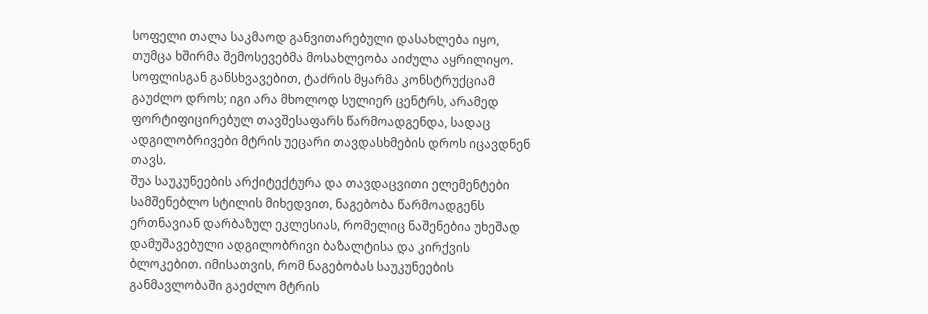სოფელი თალა საკმაოდ განვითარებული დასახლება იყო, თუმცა ხშირმა შემოსევებმა მოსახლეობა აიძულა აყრილიყო. სოფლისგან განსხვავებით, ტაძრის მყარმა კონსტრუქციამ გაუძლო დროს; იგი არა მხოლოდ სულიერ ცენტრს, არამედ ფორტიფიცირებულ თავშესაფარს წარმოადგენდა, სადაც ადგილობრივები მტრის უეცარი თავდასხმების დროს იცავდნენ თავს.
შუა საუკუნეების არქიტექტურა და თავდაცვითი ელემენტები
სამშენებლო სტილის მიხედვით, ნაგებობა წარმოადგენს ერთნავიან დარბაზულ ეკლესიას, რომელიც ნაშენებია უხეშად დამუშავებული ადგილობრივი ბაზალტისა და კირქვის ბლოკებით. იმისათვის, რომ ნაგებობას საუკუნეების განმავლობაში გაეძლო მტრის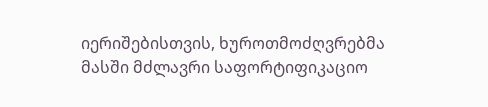იერიშებისთვის, ხუროთმოძღვრებმა მასში მძლავრი საფორტიფიკაციო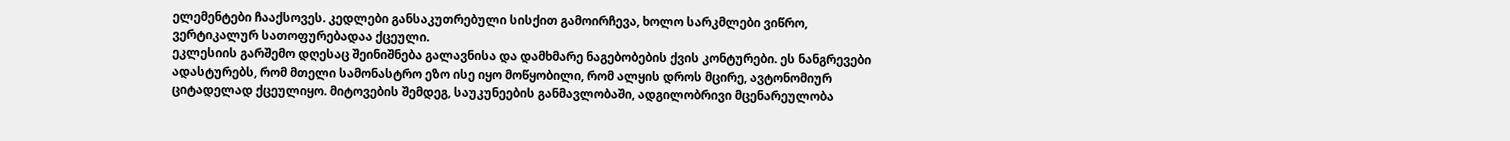ელემენტები ჩააქსოვეს. კედლები განსაკუთრებული სისქით გამოირჩევა, ხოლო სარკმლები ვიწრო, ვერტიკალურ სათოფურებადაა ქცეული.
ეკლესიის გარშემო დღესაც შეინიშნება გალავნისა და დამხმარე ნაგებობების ქვის კონტურები. ეს ნანგრევები ადასტურებს, რომ მთელი სამონასტრო ეზო ისე იყო მოწყობილი, რომ ალყის დროს მცირე, ავტონომიურ ციტადელად ქცეულიყო. მიტოვების შემდეგ, საუკუნეების განმავლობაში, ადგილობრივი მცენარეულობა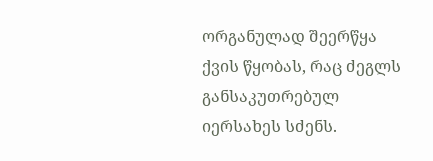ორგანულად შეერწყა ქვის წყობას, რაც ძეგლს განსაკუთრებულ იერსახეს სძენს.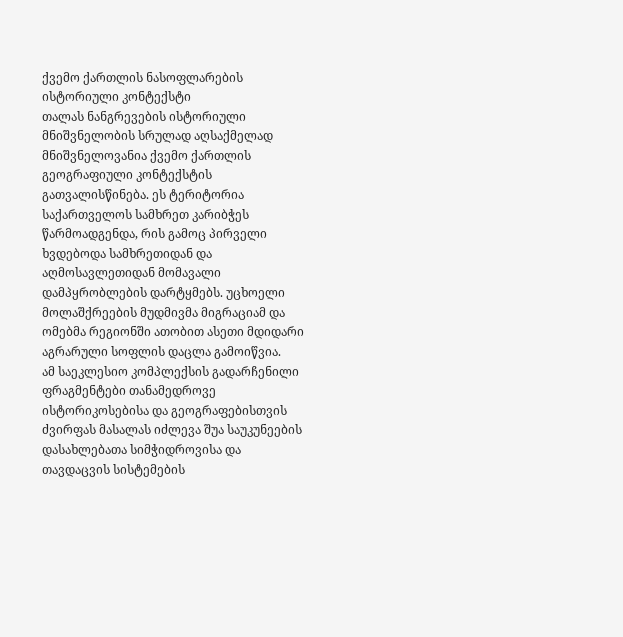ქვემო ქართლის ნასოფლარების ისტორიული კონტექსტი
თალას ნანგრევების ისტორიული მნიშვნელობის სრულად აღსაქმელად მნიშვნელოვანია ქვემო ქართლის გეოგრაფიული კონტექსტის გათვალისწინება. ეს ტერიტორია საქართველოს სამხრეთ კარიბჭეს წარმოადგენდა, რის გამოც პირველი ხვდებოდა სამხრეთიდან და აღმოსავლეთიდან მომავალი დამპყრობლების დარტყმებს. უცხოელი მოლაშქრეების მუდმივმა მიგრაციამ და ომებმა რეგიონში ათობით ასეთი მდიდარი აგრარული სოფლის დაცლა გამოიწვია.
ამ საეკლესიო კომპლექსის გადარჩენილი ფრაგმენტები თანამედროვე ისტორიკოსებისა და გეოგრაფებისთვის ძვირფას მასალას იძლევა შუა საუკუნეების დასახლებათა სიმჭიდროვისა და თავდაცვის სისტემების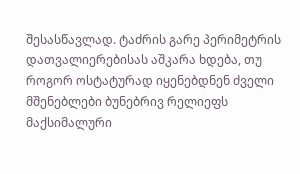შესასწავლად. ტაძრის გარე პერიმეტრის დათვალიერებისას აშკარა ხდება, თუ როგორ ოსტატურად იყენებდნენ ძველი მშენებლები ბუნებრივ რელიეფს მაქსიმალური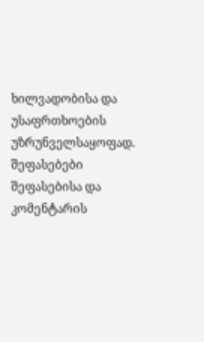ხილვადობისა და უსაფრთხოების უზრუნველსაყოფად.
შეფასებები
შეფასებისა და კომენტარის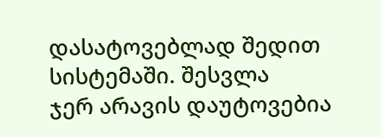დასატოვებლად შედით სისტემაში. შესვლა
ჯერ არავის დაუტოვებია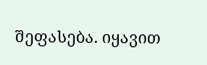შეფასება. იყავით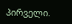პირველი.